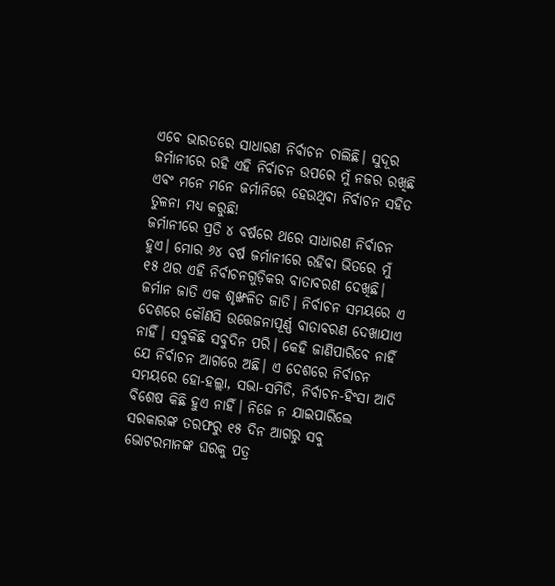ଏବେ ଭାରତରେ ସାଧାରଣ ନିର୍ବାଚନ ଚାଲିଛି। ସୁଦୂର ଜର୍ମାନୀରେ ରହି ଏହି ନିର୍ବାଚନ ଉପରେ ମୁଁ ନଜର ରଖିଛି ଏବଂ ମନେ ମନେ ଜର୍ମାନିରେ ହେଉଥିବା ନିର୍ବାଚନ ସହିତ ତୁଳନା ମଧ୍ୟ କରୁଛି!
ଜର୍ମାନୀରେ ପ୍ରତି ୪ ବର୍ଷରେ ଥରେ ସାଧାରଣ ନିର୍ବାଚନ ହୁଏ। ମୋର ୬୪ ବର୍ଷ ଜର୍ମାନୀରେ ରହିବା ଭିତରେ ମୁଁ ୧୫ ଥର ଏହି ନିର୍ବାଚନଗୁଡ଼ିକର ବାତାବରଣ ଦେଖିଛି। ଜର୍ମାନ ଜାତି ଏକ ଶୃଙ୍ଖଳିତ ଜାତି। ନିର୍ବାଚନ ସମୟରେ ଏ ଦେଶରେ କୌଣସି ଉତ୍ତେଜନାପୂର୍ଣ୍ଣ ବାତାବରଣ ଦେଖାଯାଏ ନାହିଁ। ସବୁକିଛି ସବୁଦିନ ପରି। କେହି ଜାଣିପାରିବେ ନାହିଁ ଯେ ନିର୍ବାଚନ ଆଗରେ ଅଛି। ଏ ଦେଶରେ ନିର୍ବାଚନ ସମୟରେ ହୋ-ହଲ୍ଲା, ସଭା-ସମିତି, ନିର୍ବାଚନ-ହିଂସା ଆଦି ବିଶେଷ କିଛି ହୁଏ ନାହିଁ। ନିଜେ ନ ଯାଇପାରିଲେ ସରକାରଙ୍କ ତରଫରୁ ୧୫ ଦିନ ଆଗରୁ ସବୁ ଭୋଟରମାନଙ୍କ ଘରକୁ ପତ୍ର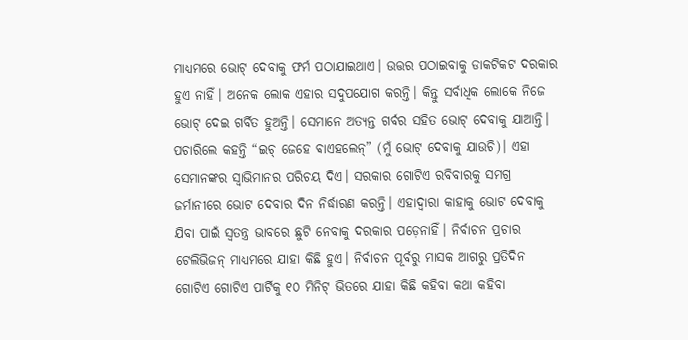ମାଧ୍ୟମରେ ଭୋଟ୍ ଦେବାକୁ ଫର୍ମ ପଠାଯାଇଥାଏ। ଉତ୍ତର ପଠାଇବାକୁ ଡାକଟିକଟ ଦରକାର ହୁଏ ନାହିଁ। ଅନେକ ଲୋକ ଏହାର ସଦୁପଯୋଗ କରନ୍ତି। କିନ୍ତୁ ସର୍ବାଧିକ ଲୋକେ ନିଜେ ଭୋଟ୍ ଦେଇ ଗର୍ବିତ ହୁଅନ୍ତି। ସେମାନେ ଅତ୍ୟନ୍ତ ଗର୍ବର ସହିତ ଭୋଟ୍ ଦେବାକୁ ଯାଆନ୍ତି। ପଚାରିଲେ କହନ୍ତି “ଇଚ୍ ଜେହେ ଵାଏହଲେନ୍” (ମୁଁ ଭୋଟ୍ ଦେବାକୁ ଯାଉଚି)। ଏହା ସେମାନଙ୍କର ସ୍ୱାଭିମାନର ପରିଚୟ ଦିଏ। ସରକାର ଗୋଟିଏ ରବିବାରକୁ ସମଗ୍ର ଜର୍ମାନୀରେ ଭୋଟ ଦେବାର ଦିନ ନିର୍ଦ୍ଧାରଣ କରନ୍ତି। ଏହାଦ୍ୱାରା କାହାକୁ ଭୋଟ ଦେବାକୁ ଯିବା ପାଇଁ ସ୍ୱତନ୍ତ୍ର ଭାବରେ ଛୁଟି ନେବାକୁ ଦରକାର ପଡ଼େନାହିଁ। ନିର୍ବାଚନ ପ୍ରଚାର ଟେଲିଭିଜନ୍ ମାଧ୍ୟମରେ ଯାହା କିଛି ହୁଏ। ନିର୍ବାଚନ ପୂର୍ବରୁ ମାସକ ଆଗରୁ ପ୍ରତିଦିନ ଗୋଟିଏ ଗୋଟିଏ ପାର୍ଟିକୁ ୧୦ ମିନିଟ୍ ଭିତରେ ଯାହା କିଛି କହିବା କଥା କହିବା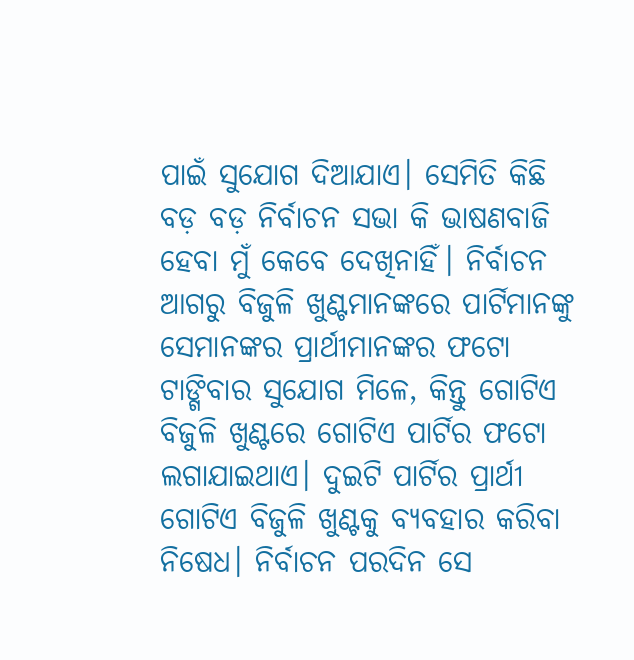ପାଇଁ ସୁଯୋଗ ଦିଆଯାଏ। ସେମିତି କିଛି ବଡ଼ ବଡ଼ ନିର୍ବାଚନ ସଭା କି ଭାଷଣବାଜି ହେବା ମୁଁ କେବେ ଦେଖିନାହିଁ। ନିର୍ବାଚନ ଆଗରୁ ବିଜୁଳି ଖୁଣ୍ଟମାନଙ୍କରେ ପାର୍ଟିମାନଙ୍କୁ ସେମାନଙ୍କର ପ୍ରାର୍ଥୀମାନଙ୍କର ଫଟୋ ଟାଙ୍ଗିବାର ସୁଯୋଗ ମିଳେ, କିନ୍ତୁ ଗୋଟିଏ ବିଜୁଳି ଖୁଣ୍ଟରେ ଗୋଟିଏ ପାର୍ଟିର ଫଟୋ ଲଗାଯାଇଥାଏ। ଦୁଇଟି ପାର୍ଟିର ପ୍ରାର୍ଥୀ ଗୋଟିଏ ବିଜୁଳି ଖୁଣ୍ଟକୁ ବ୍ୟବହାର କରିବା ନିଷେଧ। ନିର୍ବାଚନ ପରଦିନ ସେ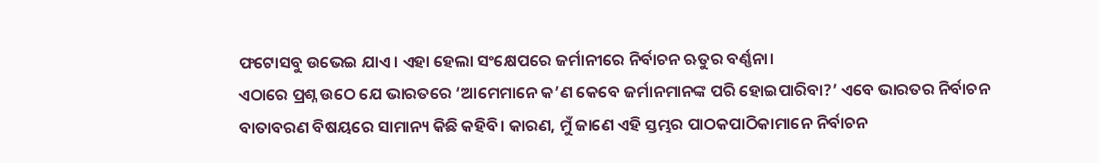ଫଟୋସବୁ ଉଭେଇ ଯାଏ। ଏହା ହେଲା ସଂକ୍ଷେପରେ ଜର୍ମାନୀରେ ନିର୍ବାଚନ ଋତୁର ବର୍ଣ୍ଣନା।
ଏଠାରେ ପ୍ରଶ୍ନ ଉଠେ ଯେ ଭାରତରେ ‘ଆମେମାନେ କ’ଣ କେବେ ଜର୍ମାନମାନଙ୍କ ପରି ହୋଇପାରିବା?’ ଏବେ ଭାରତର ନିର୍ବାଚନ ବାତାବରଣ ବିଷୟରେ ସାମାନ୍ୟ କିଛି କହିବି। କାରଣ, ମୁଁ ଜାଣେ ଏହି ସ୍ତମ୍ଭର ପାଠକପାଠିକାମାନେ ନିର୍ବାଚନ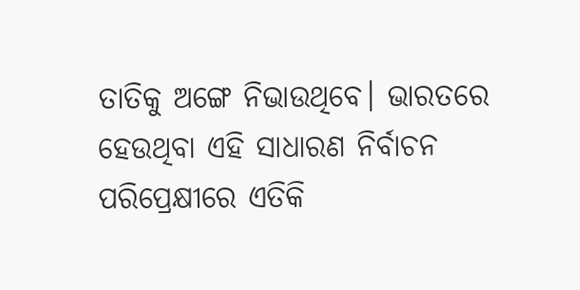ତାତିକୁ ଅଙ୍ଗେ ନିଭାଉଥିବେ। ଭାରତରେ ହେଉଥିବା ଏହି ସାଧାରଣ ନିର୍ବାଚନ ପରିପ୍ରେକ୍ଷୀରେ ଏତିକି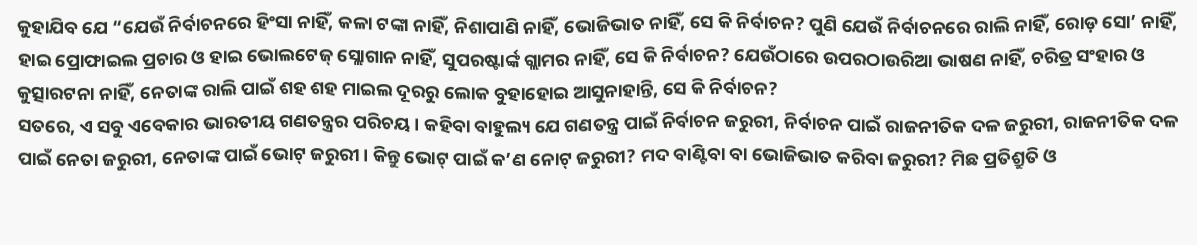କୁହାଯିବ ଯେ “ଯେଉଁ ନିର୍ବାଚନରେ ହିଂସା ନାହିଁ, କଳା ଟଙ୍କା ନାହିଁ, ନିଶାପାଣି ନାହିଁ, ଭୋଜିଭାତ ନାହିଁ, ସେ କି ନିର୍ବାଚନ? ପୁଣି ଯେଉଁ ନିର୍ବାଚନରେ ରାଲି ନାହିଁ, ରୋଡ଼ ସୋ’ ନାହିଁ, ହାଇ ପ୍ରୋଫାଇଲ ପ୍ରଚାର ଓ ହାଇ ଭୋଲଟେଜ୍ ସ୍ଲୋଗାନ ନାହିଁ, ସୁପରଷ୍ଟାର୍ଙ୍କ ଗ୍ଲାମର ନାହିଁ, ସେ କି ନିର୍ବାଚନ? ଯେଉଁଠାରେ ଉପରଠାଉରିଆ ଭାଷଣ ନାହିଁ, ଚରିତ୍ର ସଂହାର ଓ କୁତ୍ସାରଟନା ନାହିଁ, ନେତାଙ୍କ ରାଲି ପାଇଁ ଶହ ଶହ ମାଇଲ ଦୂରରୁ ଲୋକ ବୁହାହୋଇ ଆସୁନାହାନ୍ତି, ସେ କି ନିର୍ବାଚନ?
ସତରେ, ଏ ସବୁ ଏବେକାର ଭାରତୀୟ ଗଣତନ୍ତ୍ରର ପରିଚୟ। କହିବା ବାହୁଲ୍ୟ ଯେ ଗଣତନ୍ତ୍ର ପାଇଁ ନିର୍ବାଚନ ଜରୁରୀ, ନିର୍ବାଚନ ପାଇଁ ରାଜନୀତିକ ଦଳ ଜରୁରୀ, ରାଜନୀତିକ ଦଳ ପାଇଁ ନେତା ଜରୁରୀ, ନେତାଙ୍କ ପାଇଁ ଭୋଟ୍ ଜରୁରୀ। କିନ୍ତୁ ଭୋଟ୍ ପାଇଁ କ’ଣ ନୋଟ୍ ଜରୁରୀ? ମଦ ବାଣ୍ଟିବା ବା ଭୋଜିଭାତ କରିବା ଜରୁରୀ? ମିଛ ପ୍ରତିଶ୍ରୁତି ଓ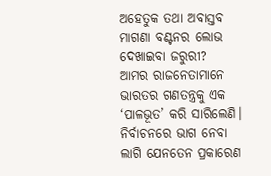ଅହେତୁକ ତଥା ଅବାସ୍ତବ ମାଗଣା ବଣ୍ଟନର ଲୋଭ ଦେଖାଇବା ଜରୁରୀ?
ଆମର ରାଜନେତାମାନେ ଭାରତର ଗଣତନ୍ତ୍ରକୁ ଏକ ‘ପାଳଭୂତ’ କରି ସାରିଲେଣି। ନିର୍ବାଚନରେ ଭାଗ ନେବା ଲାଗି ଯେନତେନ ପ୍ରକାରେଣ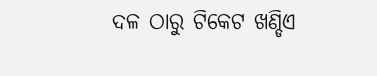ଦଳ ଠାରୁ ଟିକେଟ ଖଣ୍ଡିଏ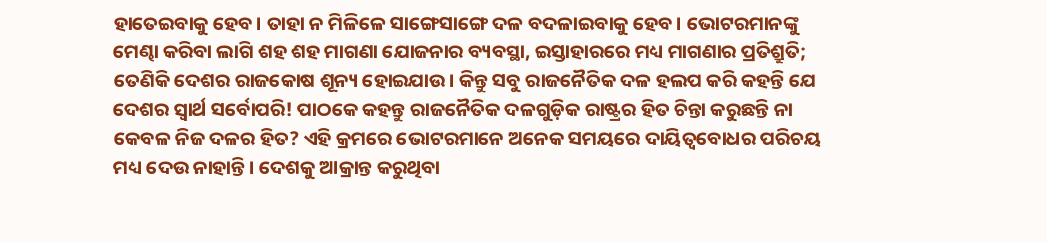ହାତେଇବାକୁ ହେବ। ତାହା ନ ମିଳିଳେ ସାଙ୍ଗେସାଙ୍ଗେ ଦଳ ବଦଳାଇବାକୁ ହେବ। ଭୋଟରମାନଙ୍କୁ ମେଣ୍ଢା କରିବା ଲାଗି ଶହ ଶହ ମାଗଣା ଯୋଜନାର ବ୍ୟବସ୍ଥା, ଇସ୍ତାହାରରେ ମଧ୍ୟ ମାଗଣାର ପ୍ରତିଶ୍ରୁତି; ତେଣିକି ଦେଶର ରାଜକୋଷ ଶୂନ୍ୟ ହୋଇଯାଉ। କିନ୍ତୁ ସବୁ ରାଜନୈତିକ ଦଳ ହଲପ କରି କହନ୍ତି ଯେ ଦେଶର ସ୍ବାର୍ଥ ସର୍ବୋପରି! ପାଠକେ କହନ୍ତୁ ରାଜନୈତିକ ଦଳଗୁଡ଼ିକ ରାଷ୍ଟ୍ରର ହିତ ଚିନ୍ତା କରୁଛନ୍ତି ନା କେବଳ ନିଜ ଦଳର ହିତ? ଏହି କ୍ରମରେ ଭୋଟରମାନେ ଅନେକ ସମୟରେ ଦାୟିତ୍ବବୋଧର ପରିଚୟ ମଧ୍ୟ ଦେଉ ନାହାନ୍ତି। ଦେଶକୁ ଆକ୍ରାନ୍ତ କରୁଥିବା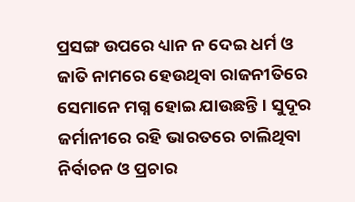ପ୍ରସଙ୍ଗ ଉପରେ ଧ୍ୟାନ ନ ଦେଇ ଧର୍ମ ଓ ଜାତି ନାମରେ ହେଉଥିବା ରାଜନୀତିରେ ସେମାନେ ମଗ୍ନ ହୋଇ ଯାଉଛନ୍ତି। ସୁଦୂର ଜର୍ମାନୀରେ ରହି ଭାରତରେ ଚାଲିଥିବା ନିର୍ବାଚନ ଓ ପ୍ରଚାର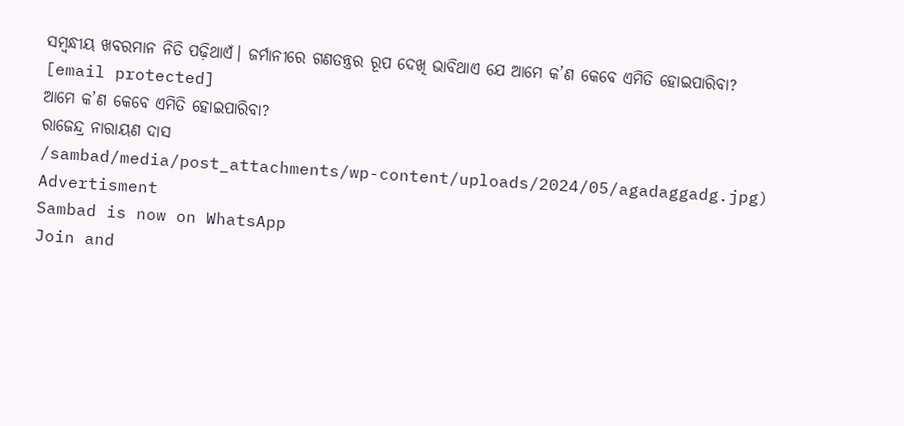ସମ୍ବନ୍ଧୀୟ ଖବରମାନ ନିତି ପଢ଼ିଥାଏଁ। ଜର୍ମାନୀରେ ଗଣତନ୍ତ୍ରର ରୂପ ଦେଖି ଭାବିଥାଏ ଯେ ଆମେ କ’ଣ କେବେ ଏମିତି ହୋଇପାରିବା?
[email protected]
ଆମେ କ’ଣ କେବେ ଏମିତି ହୋଇପାରିବା?
ରାଜେନ୍ଦ୍ର ନାରାୟଣ ଦାସ
/sambad/media/post_attachments/wp-content/uploads/2024/05/agadaggadg.jpg)
Advertisment
Sambad is now on WhatsApp
Join and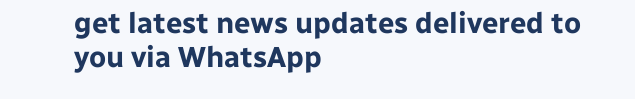get latest news updates delivered to you via WhatsApp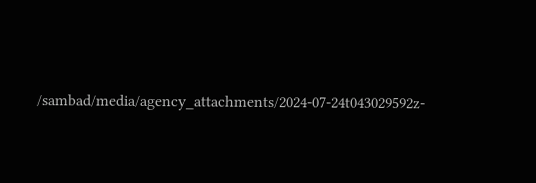/sambad/media/agency_attachments/2024-07-24t043029592z-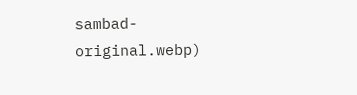sambad-original.webp)